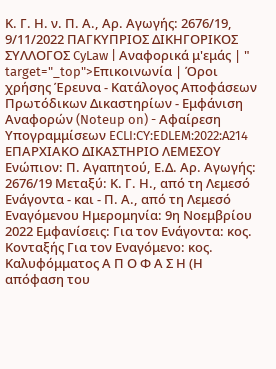Κ. Γ. Η. ν. Π. Α., Αρ. Αγωγής: 2676/19, 9/11/2022 ΠΑΓΚΥΠΡΙΟΣ ΔΙΚΗΓΟΡΙΚΟΣ ΣΥΛΛΟΓΟΣ CyLaw | Αναφορικά μ'εμάς | " target="_top">Επικοινωνία | Όροι χρήσης Έρευνα - Κατάλογος Αποφάσεων Πρωτόδικων Δικαστηρίων - Εμφάνιση Αναφορών (Noteup on) - Αφαίρεση Υπογραμμίσεων ECLI:CY:EDLEM:2022:A214 ΕΠΑΡΧΙΑΚΟ ΔΙΚΑΣΤΗΡΙΟ ΛΕΜΕΣΟΥ Ενώπιον: Π. Αγαπητού, Ε.Δ. Αρ. Αγωγής: 2676/19 Μεταξύ: Κ. Γ. Η., από τη Λεμεσό Ενάγοντα - και - Π. Α., από τη Λεμεσό Εναγόμενου Ημερομηνία: 9η Νοεμβρίου 2022 Εμφανίσεις: Για τον Ενάγοντα: κος. Κονταξής Για τον Εναγόμενο: κος. Καλυφόμματος Α Π Ο Φ Α Σ Η (Η απόφαση του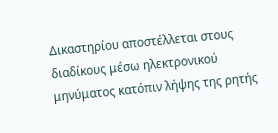Δικαστηρίου αποστέλλεται στους διαδίκους μέσω ηλεκτρονικού μηνύματος κατόπιν λήψης της ρητής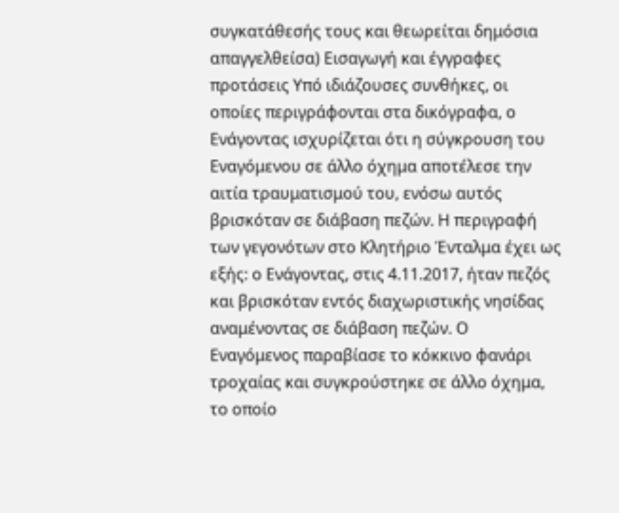συγκατάθεσής τους και θεωρείται δημόσια απαγγελθείσα) Εισαγωγή και έγγραφες προτάσεις Υπό ιδιάζουσες συνθήκες, οι οποίες περιγράφονται στα δικόγραφα, ο Ενάγοντας ισχυρίζεται ότι η σύγκρουση του Εναγόμενου σε άλλο όχημα αποτέλεσε την αιτία τραυματισμού του, ενόσω αυτός βρισκόταν σε διάβαση πεζών. Η περιγραφή των γεγονότων στο Κλητήριο Ένταλμα έχει ως εξής: ο Ενάγοντας, στις 4.11.2017, ήταν πεζός και βρισκόταν εντός διαχωριστικής νησίδας αναμένοντας σε διάβαση πεζών. Ο Εναγόμενος παραβίασε το κόκκινο φανάρι τροχαίας και συγκρούστηκε σε άλλο όχημα, το οποίο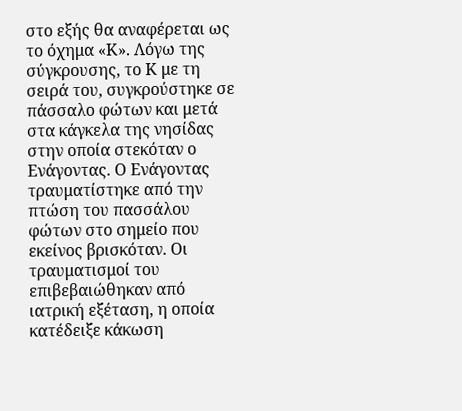στο εξής θα αναφέρεται ως το όχημα «Κ». Λόγω της σύγκρουσης, το Κ με τη σειρά του, συγκρούστηκε σε πάσσαλο φώτων και μετά στα κάγκελα της νησίδας στην οποία στεκόταν ο Ενάγοντας. Ο Ενάγοντας τραυματίστηκε από την πτώση του πασσάλου φώτων στο σημείο που εκείνος βρισκόταν. Οι τραυματισμοί του επιβεβαιώθηκαν από ιατρική εξέταση, η οποία κατέδειξε κάκωση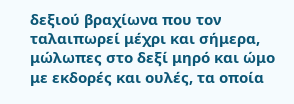δεξιού βραχίωνα που τον ταλαιπωρεί μέχρι και σήμερα, μώλωπες στο δεξί μηρό και ώμο με εκδορές και ουλές, τα οποία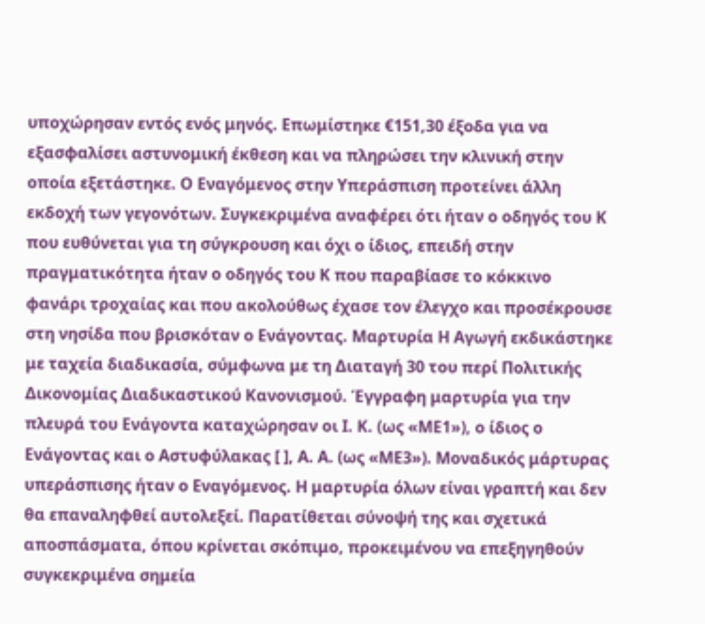υποχώρησαν εντός ενός μηνός. Επωμίστηκε €151,30 έξοδα για να εξασφαλίσει αστυνομική έκθεση και να πληρώσει την κλινική στην οποία εξετάστηκε. Ο Εναγόμενος στην Υπεράσπιση προτείνει άλλη εκδοχή των γεγονότων. Συγκεκριμένα αναφέρει ότι ήταν ο οδηγός του Κ που ευθύνεται για τη σύγκρουση και όχι ο ίδιος, επειδή στην πραγματικότητα ήταν ο οδηγός του Κ που παραβίασε το κόκκινο φανάρι τροχαίας και που ακολούθως έχασε τον έλεγχο και προσέκρουσε στη νησίδα που βρισκόταν ο Ενάγοντας. Μαρτυρία Η Αγωγή εκδικάστηκε με ταχεία διαδικασία, σύμφωνα με τη Διαταγή 30 του περί Πολιτικής Δικονομίας Διαδικαστικού Κανονισμού. Έγγραφη μαρτυρία για την πλευρά του Ενάγοντα καταχώρησαν οι Ι. Κ. (ως «ΜΕ1»), ο ίδιος ο Ενάγοντας και ο Αστυφύλακας [ ], Α. Α. (ως «ΜΕ3»). Μοναδικός μάρτυρας υπεράσπισης ήταν ο Εναγόμενος. Η μαρτυρία όλων είναι γραπτή και δεν θα επαναληφθεί αυτολεξεί. Παρατίθεται σύνοψή της και σχετικά αποσπάσματα, όπου κρίνεται σκόπιμο, προκειμένου να επεξηγηθούν συγκεκριμένα σημεία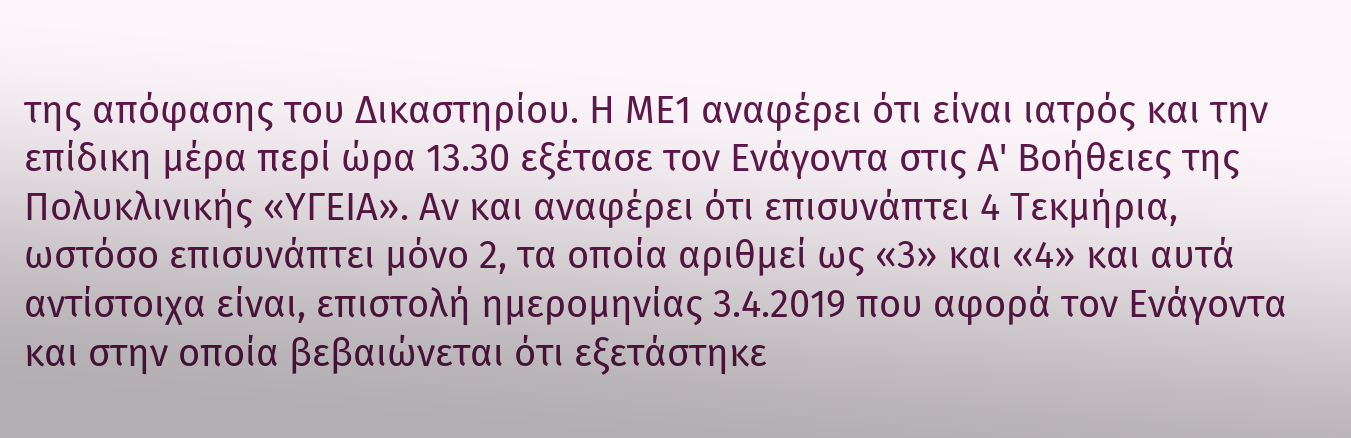της απόφασης του Δικαστηρίου. Η ΜΕ1 αναφέρει ότι είναι ιατρός και την επίδικη μέρα περί ώρα 13.30 εξέτασε τον Ενάγοντα στις Α' Βοήθειες της Πολυκλινικής «ΥΓΕΙΑ». Αν και αναφέρει ότι επισυνάπτει 4 Τεκμήρια, ωστόσο επισυνάπτει μόνο 2, τα οποία αριθμεί ως «3» και «4» και αυτά αντίστοιχα είναι, επιστολή ημερομηνίας 3.4.2019 που αφορά τον Ενάγοντα και στην οποία βεβαιώνεται ότι εξετάστηκε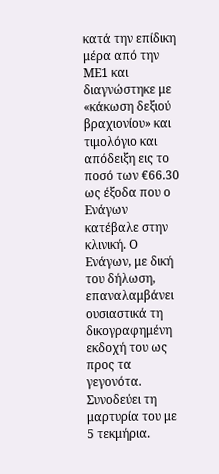κατά την επίδικη μέρα από την ΜΕ1 και διαγνώστηκε με «κάκωση δεξιού βραχιονίου» και τιμολόγιο και απόδειξη εις το ποσό των €66.30 ως έξοδα που ο Ενάγων κατέβαλε στην κλινική. Ο Ενάγων, με δική του δήλωση, επαναλαμβάνει ουσιαστικά τη δικογραφημένη εκδοχή του ως προς τα γεγονότα. Συνοδεύει τη μαρτυρία του με 5 τεκμήρια.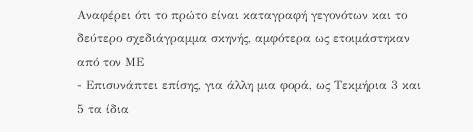Αναφέρει ότι το πρώτο είναι καταγραφή γεγονότων και το δεύτερο σχεδιάγραμμα σκηνής, αμφότερα ως ετοιμάστηκαν από τον ΜΕ
- Επισυνάπτει επίσης, για άλλη μια φορά, ως Τεκμήρια 3 και 5 τα ίδια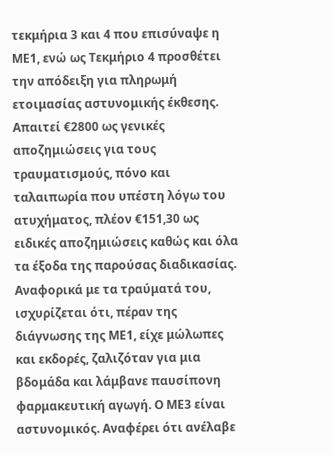τεκμήρια 3 και 4 που επισύναψε η ΜΕ1, ενώ ως Τεκμήριο 4 προσθέτει την απόδειξη για πληρωμή ετοιμασίας αστυνομικής έκθεσης. Απαιτεί €2800 ως γενικές αποζημιώσεις για τους τραυματισμούς, πόνο και ταλαιπωρία που υπέστη λόγω του ατυχήματος, πλέον €151,30 ως ειδικές αποζημιώσεις καθώς και όλα τα έξοδα της παρούσας διαδικασίας. Αναφορικά με τα τραύματά του, ισχυρίζεται ότι, πέραν της διάγνωσης της ΜΕ1, είχε μώλωπες και εκδορές, ζαλιζόταν για μια βδομάδα και λάμβανε παυσίπονη φαρμακευτική αγωγή. Ο ΜΕ3 είναι αστυνομικός. Αναφέρει ότι ανέλαβε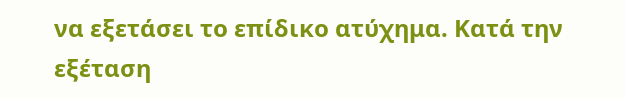να εξετάσει το επίδικο ατύχημα. Κατά την εξέταση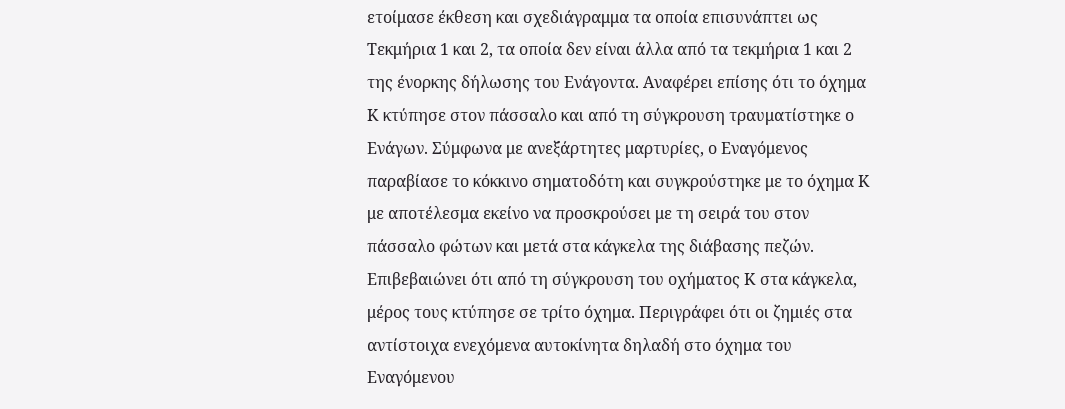ετοίμασε έκθεση και σχεδιάγραμμα τα οποία επισυνάπτει ως Τεκμήρια 1 και 2, τα οποία δεν είναι άλλα από τα τεκμήρια 1 και 2 της ένορκης δήλωσης του Ενάγοντα. Αναφέρει επίσης ότι το όχημα Κ κτύπησε στον πάσσαλο και από τη σύγκρουση τραυματίστηκε ο Ενάγων. Σύμφωνα με ανεξάρτητες μαρτυρίες, ο Εναγόμενος παραβίασε το κόκκινο σηματοδότη και συγκρούστηκε με το όχημα Κ με αποτέλεσμα εκείνο να προσκρούσει με τη σειρά του στον πάσσαλο φώτων και μετά στα κάγκελα της διάβασης πεζών. Επιβεβαιώνει ότι από τη σύγκρουση του οχήματος Κ στα κάγκελα, μέρος τους κτύπησε σε τρίτο όχημα. Περιγράφει ότι οι ζημιές στα αντίστοιχα ενεχόμενα αυτοκίνητα δηλαδή στο όχημα του Εναγόμενου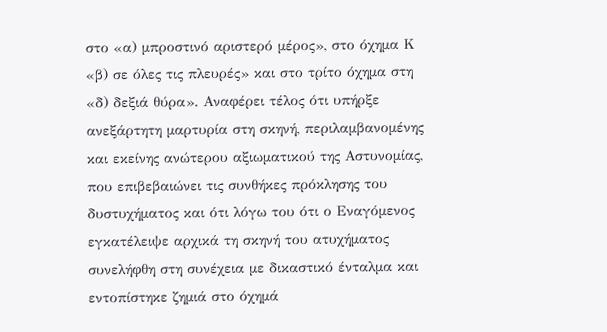στο «α) μπροστινό αριστερό μέρος», στο όχημα Κ «β) σε όλες τις πλευρές» και στο τρίτο όχημα στη «δ) δεξιά θύρα». Αναφέρει τέλος ότι υπήρξε ανεξάρτητη μαρτυρία στη σκηνή, περιλαμβανομένης και εκείνης ανώτερου αξιωματικού της Αστυνομίας, που επιβεβαιώνει τις συνθήκες πρόκλησης του δυστυχήματος και ότι λόγω του ότι ο Εναγόμενος εγκατέλειψε αρχικά τη σκηνή του ατυχήματος συνελήφθη στη συνέχεια με δικαστικό ένταλμα και εντοπίστηκε ζημιά στο όχημά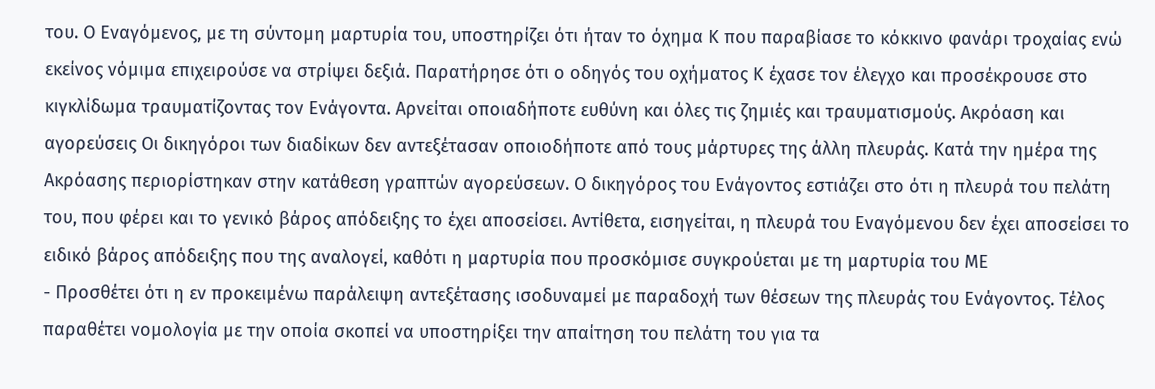του. Ο Εναγόμενος, με τη σύντομη μαρτυρία του, υποστηρίζει ότι ήταν το όχημα Κ που παραβίασε το κόκκινο φανάρι τροχαίας ενώ εκείνος νόμιμα επιχειρούσε να στρίψει δεξιά. Παρατήρησε ότι ο οδηγός του οχήματος Κ έχασε τον έλεγχο και προσέκρουσε στο κιγκλίδωμα τραυματίζοντας τον Ενάγοντα. Αρνείται οποιαδήποτε ευθύνη και όλες τις ζημιές και τραυματισμούς. Ακρόαση και αγορεύσεις Οι δικηγόροι των διαδίκων δεν αντεξέτασαν οποιοδήποτε από τους μάρτυρες της άλλη πλευράς. Κατά την ημέρα της Ακρόασης περιορίστηκαν στην κατάθεση γραπτών αγορεύσεων. Ο δικηγόρος του Ενάγοντος εστιάζει στο ότι η πλευρά του πελάτη του, που φέρει και το γενικό βάρος απόδειξης το έχει αποσείσει. Αντίθετα, εισηγείται, η πλευρά του Εναγόμενου δεν έχει αποσείσει το ειδικό βάρος απόδειξης που της αναλογεί, καθότι η μαρτυρία που προσκόμισε συγκρούεται με τη μαρτυρία του ΜΕ
- Προσθέτει ότι η εν προκειμένω παράλειψη αντεξέτασης ισοδυναμεί με παραδοχή των θέσεων της πλευράς του Ενάγοντος. Τέλος παραθέτει νομολογία με την οποία σκοπεί να υποστηρίξει την απαίτηση του πελάτη του για τα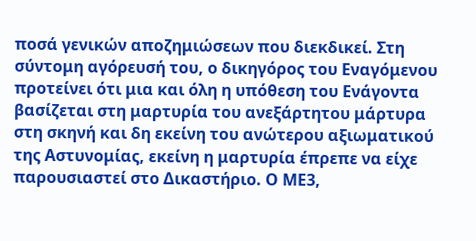ποσά γενικών αποζημιώσεων που διεκδικεί. Στη σύντομη αγόρευσή του, ο δικηγόρος του Εναγόμενου προτείνει ότι μια και όλη η υπόθεση του Ενάγοντα βασίζεται στη μαρτυρία του ανεξάρτητου μάρτυρα στη σκηνή και δη εκείνη του ανώτερου αξιωματικού της Αστυνομίας, εκείνη η μαρτυρία έπρεπε να είχε παρουσιαστεί στο Δικαστήριο. Ο ΜΕ3,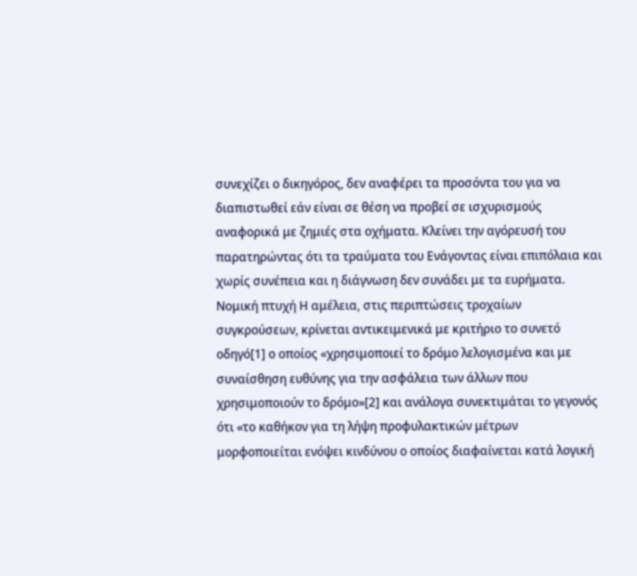συνεχίζει ο δικηγόρος, δεν αναφέρει τα προσόντα του για να διαπιστωθεί εάν είναι σε θέση να προβεί σε ισχυρισμούς αναφορικά με ζημιές στα οχήματα. Κλείνει την αγόρευσή του παρατηρώντας ότι τα τραύματα του Ενάγοντας είναι επιπόλαια και χωρίς συνέπεια και η διάγνωση δεν συνάδει με τα ευρήματα. Νομική πτυχή Η αμέλεια, στις περιπτώσεις τροχαίων συγκρούσεων, κρίνεται αντικειμενικά με κριτήριο το συνετό οδηγό[1] ο οποίος «χρησιμοποιεί το δρόμο λελογισμένα και με συναίσθηση ευθύνης για την ασφάλεια των άλλων που χρησιμοποιούν το δρόμο»[2] και ανάλογα συνεκτιμάται το γεγονός ότι «το καθήκον για τη λήψη προφυλακτικών μέτρων μορφοποιείται ενόψει κινδύνου ο οποίος διαφαίνεται κατά λογική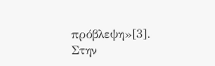πρόβλεψη»[3]. Στην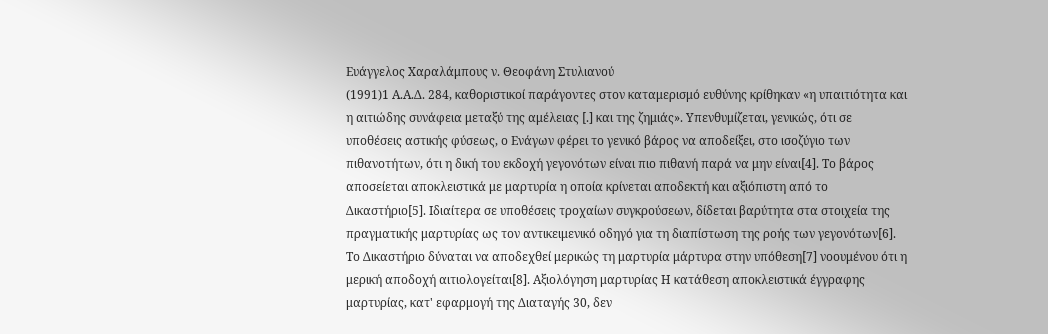Ευάγγελος Χαραλάμπους ν. Θεοφάνη Στυλιανού
(1991)1 Α.Α.Δ. 284, καθοριστικοί παράγοντες στον καταμερισμό ευθύνης κρίθηκαν «η υπαιτιότητα και η αιτιώδης συνάφεια μεταξύ της αμέλειας [.] και της ζημιάς». Υπενθυμίζεται, γενικώς, ότι σε υποθέσεις αστικής φύσεως, ο Ενάγων φέρει το γενικό βάρος να αποδείξει, στο ισοζύγιο των πιθανοτήτων, ότι η δική του εκδοχή γεγονότων είναι πιο πιθανή παρά να μην είναι[4]. Το βάρος αποσείεται αποκλειστικά με μαρτυρία η οποία κρίνεται αποδεκτή και αξιόπιστη από το Δικαστήριο[5]. Ιδιαίτερα σε υποθέσεις τροχαίων συγκρούσεων, δίδεται βαρύτητα στα στοιχεία της πραγματικής μαρτυρίας ως τον αντικειμενικό οδηγό για τη διαπίστωση της ροής των γεγονότων[6]. Το Δικαστήριο δύναται να αποδεχθεί μερικώς τη μαρτυρία μάρτυρα στην υπόθεση[7] νοουμένου ότι η μερική αποδοχή αιτιολογείται[8]. Αξιολόγηση μαρτυρίας Η κατάθεση αποκλειστικά έγγραφης μαρτυρίας, κατ' εφαρμογή της Διαταγής 30, δεν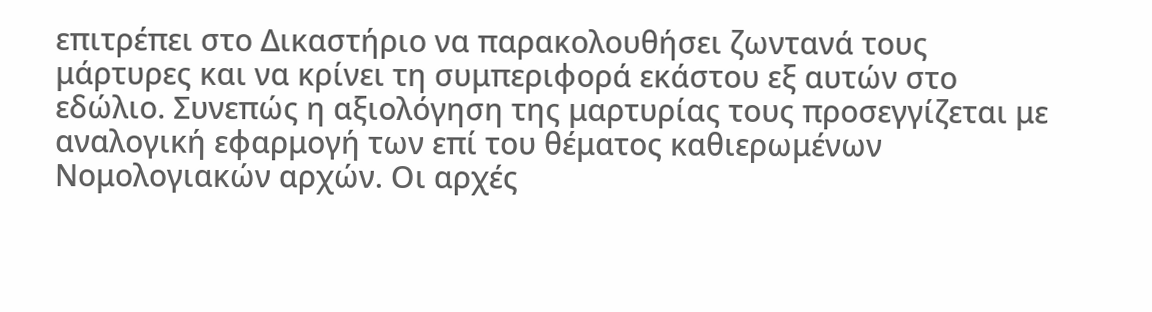επιτρέπει στο Δικαστήριο να παρακολουθήσει ζωντανά τους μάρτυρες και να κρίνει τη συμπεριφορά εκάστου εξ αυτών στο εδώλιο. Συνεπώς η αξιολόγηση της μαρτυρίας τους προσεγγίζεται με αναλογική εφαρμογή των επί του θέματος καθιερωμένων Νομολογιακών αρχών. Οι αρχές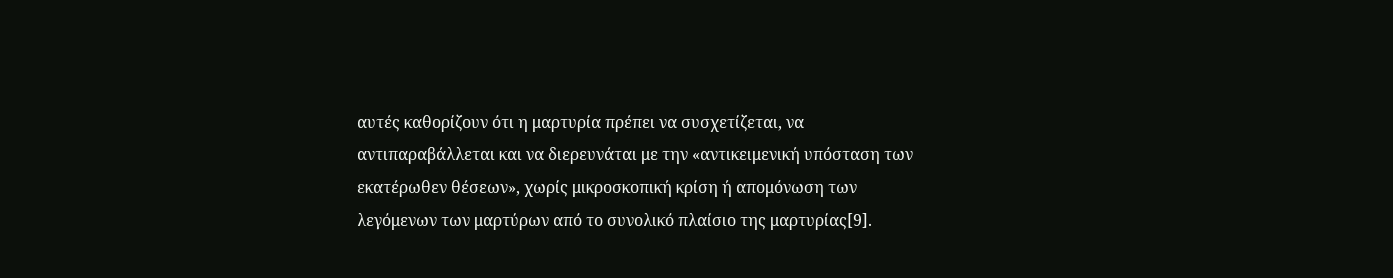αυτές καθορίζουν ότι η μαρτυρία πρέπει να συσχετίζεται, να αντιπαραβάλλεται και να διερευνάται με την «αντικειμενική υπόσταση των εκατέρωθεν θέσεων», χωρίς μικροσκοπική κρίση ή απομόνωση των λεγόμενων των μαρτύρων από το συνολικό πλαίσιο της μαρτυρίας[9].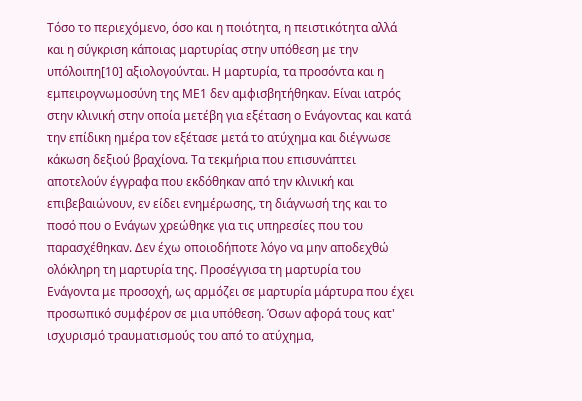Τόσο το περιεχόμενο, όσο και η ποιότητα, η πειστικότητα αλλά και η σύγκριση κάποιας μαρτυρίας στην υπόθεση με την υπόλοιπη[10] αξιολογούνται. Η μαρτυρία, τα προσόντα και η εμπειρογνωμοσύνη της ΜΕ1 δεν αμφισβητήθηκαν. Είναι ιατρός στην κλινική στην οποία μετέβη για εξέταση ο Ενάγοντας και κατά την επίδικη ημέρα τον εξέτασε μετά το ατύχημα και διέγνωσε κάκωση δεξιού βραχίονα. Τα τεκμήρια που επισυνάπτει αποτελούν έγγραφα που εκδόθηκαν από την κλινική και επιβεβαιώνουν, εν είδει ενημέρωσης, τη διάγνωσή της και το ποσό που ο Ενάγων χρεώθηκε για τις υπηρεσίες που του παρασχέθηκαν. Δεν έχω οποιοδήποτε λόγο να μην αποδεχθώ ολόκληρη τη μαρτυρία της. Προσέγγισα τη μαρτυρία του Ενάγοντα με προσοχή, ως αρμόζει σε μαρτυρία μάρτυρα που έχει προσωπικό συμφέρον σε μια υπόθεση. Όσων αφορά τους κατ' ισχυρισμό τραυματισμούς του από το ατύχημα,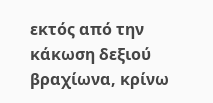εκτός από την κάκωση δεξιού βραχίωνα, κρίνω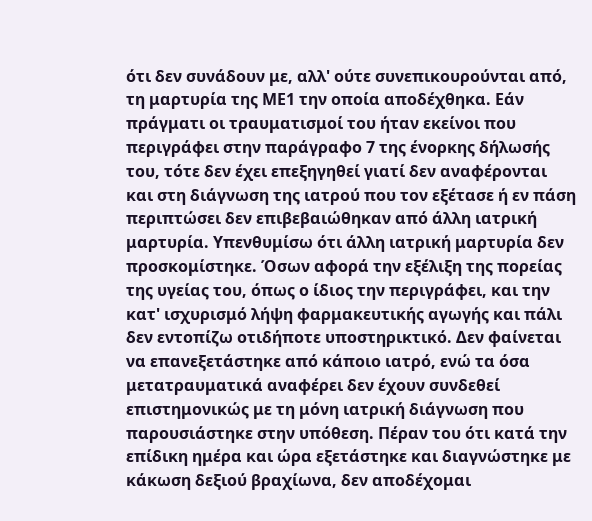ότι δεν συνάδουν με, αλλ' ούτε συνεπικουρούνται από, τη μαρτυρία της ΜΕ1 την οποία αποδέχθηκα. Εάν πράγματι οι τραυματισμοί του ήταν εκείνοι που περιγράφει στην παράγραφο 7 της ένορκης δήλωσής του, τότε δεν έχει επεξηγηθεί γιατί δεν αναφέρονται και στη διάγνωση της ιατρού που τον εξέτασε ή εν πάση περιπτώσει δεν επιβεβαιώθηκαν από άλλη ιατρική μαρτυρία. Υπενθυμίσω ότι άλλη ιατρική μαρτυρία δεν προσκομίστηκε. Όσων αφορά την εξέλιξη της πορείας της υγείας του, όπως ο ίδιος την περιγράφει, και την κατ' ισχυρισμό λήψη φαρμακευτικής αγωγής και πάλι δεν εντοπίζω οτιδήποτε υποστηρικτικό. Δεν φαίνεται να επανεξετάστηκε από κάποιο ιατρό, ενώ τα όσα μετατραυματικά αναφέρει δεν έχουν συνδεθεί επιστημονικώς με τη μόνη ιατρική διάγνωση που παρουσιάστηκε στην υπόθεση. Πέραν του ότι κατά την επίδικη ημέρα και ώρα εξετάστηκε και διαγνώστηκε με κάκωση δεξιού βραχίωνα, δεν αποδέχομαι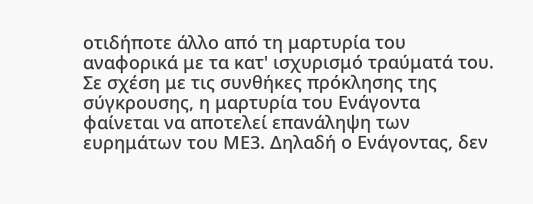οτιδήποτε άλλο από τη μαρτυρία του αναφορικά με τα κατ' ισχυρισμό τραύματά του. Σε σχέση με τις συνθήκες πρόκλησης της σύγκρουσης, η μαρτυρία του Ενάγοντα φαίνεται να αποτελεί επανάληψη των ευρημάτων του ΜΕ3. Δηλαδή ο Ενάγοντας, δεν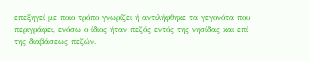επεξηγεί με ποιο τρόπο γνωρίζει ή αντιλήφθηκε τα γεγονότα που περιγράφει, ενόσω ο ίδιος ήταν πεζός εντός της νησίδας και επί της διαβάσεως πεζών.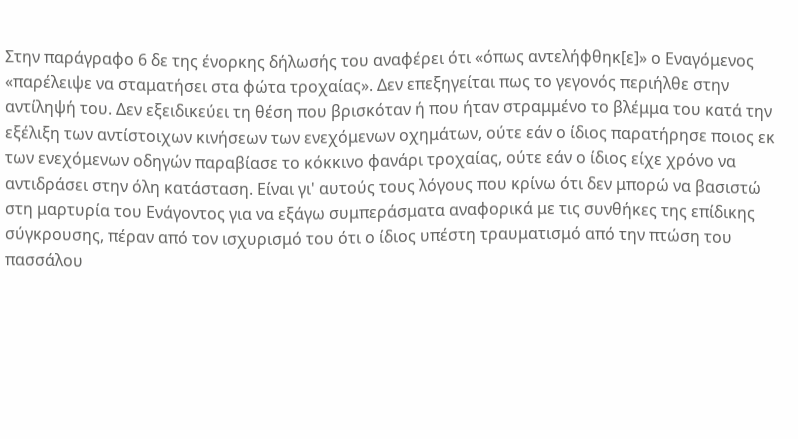Στην παράγραφο 6 δε της ένορκης δήλωσής του αναφέρει ότι «όπως αντελήφθηκ[ε]» ο Εναγόμενος «παρέλειψε να σταματήσει στα φώτα τροχαίας». Δεν επεξηγείται πως το γεγονός περιήλθε στην αντίληψή του. Δεν εξειδικεύει τη θέση που βρισκόταν ή που ήταν στραμμένο το βλέμμα του κατά την εξέλιξη των αντίστοιχων κινήσεων των ενεχόμενων οχημάτων, ούτε εάν ο ίδιος παρατήρησε ποιος εκ των ενεχόμενων οδηγών παραβίασε το κόκκινο φανάρι τροχαίας, ούτε εάν ο ίδιος είχε χρόνο να αντιδράσει στην όλη κατάσταση. Είναι γι' αυτούς τους λόγους που κρίνω ότι δεν μπορώ να βασιστώ στη μαρτυρία του Ενάγοντος για να εξάγω συμπεράσματα αναφορικά με τις συνθήκες της επίδικης σύγκρουσης, πέραν από τον ισχυρισμό του ότι ο ίδιος υπέστη τραυματισμό από την πτώση του πασσάλου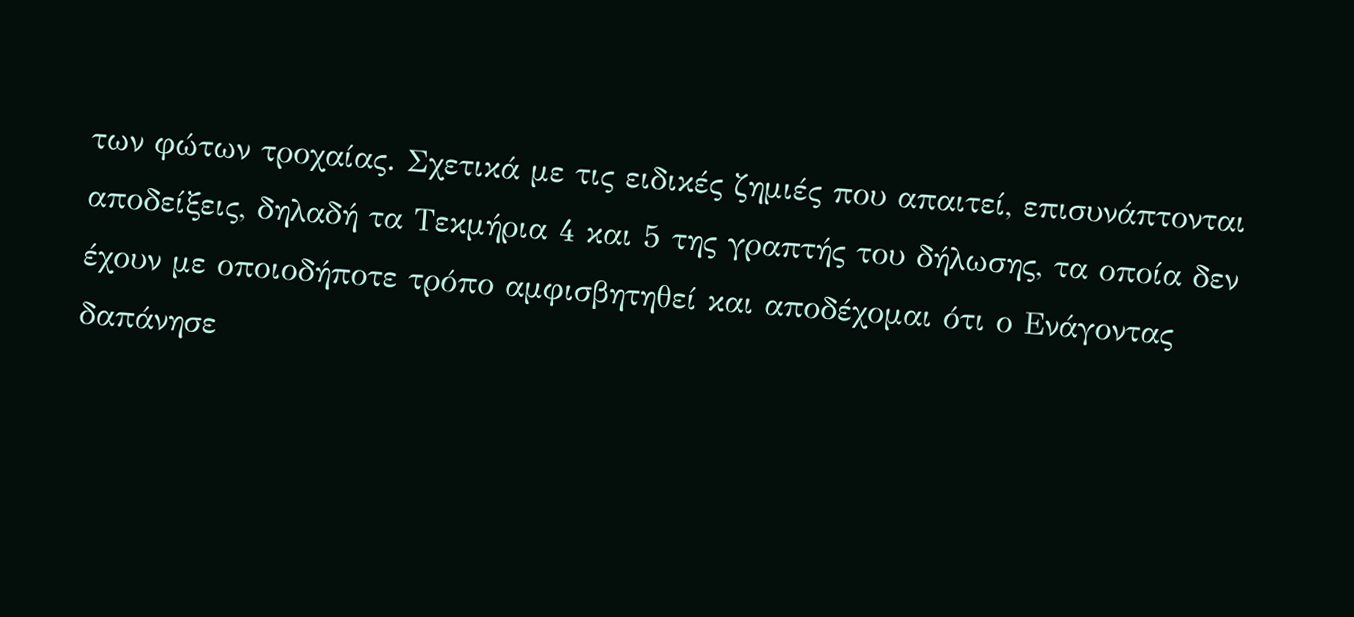των φώτων τροχαίας. Σχετικά με τις ειδικές ζημιές που απαιτεί, επισυνάπτονται αποδείξεις, δηλαδή τα Τεκμήρια 4 και 5 της γραπτής του δήλωσης, τα οποία δεν έχουν με οποιοδήποτε τρόπο αμφισβητηθεί και αποδέχομαι ότι ο Ενάγοντας δαπάνησε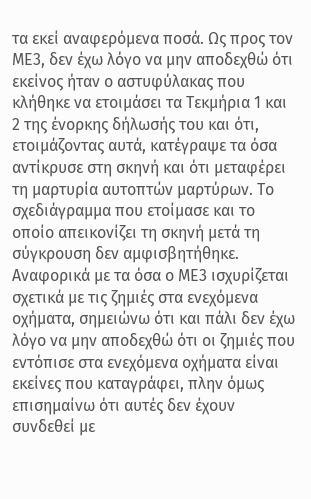τα εκεί αναφερόμενα ποσά. Ως προς τον ΜΕ3, δεν έχω λόγο να μην αποδεχθώ ότι εκείνος ήταν ο αστυφύλακας που κλήθηκε να ετοιμάσει τα Τεκμήρια 1 και 2 της ένορκης δήλωσής του και ότι, ετοιμάζοντας αυτά, κατέγραψε τα όσα αντίκρυσε στη σκηνή και ότι μεταφέρει τη μαρτυρία αυτοπτών μαρτύρων. Το σχεδιάγραμμα που ετοίμασε και το οποίο απεικονίζει τη σκηνή μετά τη σύγκρουση δεν αμφισβητήθηκε. Αναφορικά με τα όσα ο ΜΕ3 ισχυρίζεται σχετικά με τις ζημιές στα ενεχόμενα οχήματα, σημειώνω ότι και πάλι δεν έχω λόγο να μην αποδεχθώ ότι οι ζημιές που εντόπισε στα ενεχόμενα οχήματα είναι εκείνες που καταγράφει, πλην όμως επισημαίνω ότι αυτές δεν έχουν συνδεθεί με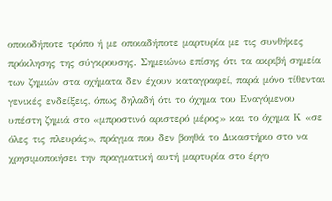οποιοδήποτε τρόπο ή με οποιαδήποτε μαρτυρία με τις συνθήκες πρόκλησης της σύγκρουσης. Σημειώνω επίσης ότι τα ακριβή σημεία των ζημιών στα οχήματα δεν έχουν καταγραφεί, παρά μόνο τίθενται γενικές ενδείξεις, όπως δηλαδή ότι το όχημα του Εναγόμενου υπέστη ζημιά στο «μπροστινό αριστερό μέρος» και το όχημα Κ «σε όλες τις πλευράς», πράγμα που δεν βοηθά το Δικαστήριο στο να χρησιμοποιήσει την πραγματική αυτή μαρτυρία στο έργο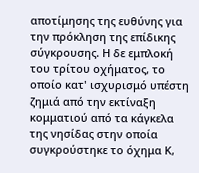αποτίμησης της ευθύνης για την πρόκληση της επίδικης σύγκρουσης. Η δε εμπλοκή του τρίτου οχήματος, το οποίο κατ' ισχυρισμό υπέστη ζημιά από την εκτίναξη κομματιού από τα κάγκελα της νησίδας στην οποία συγκρούστηκε το όχημα Κ,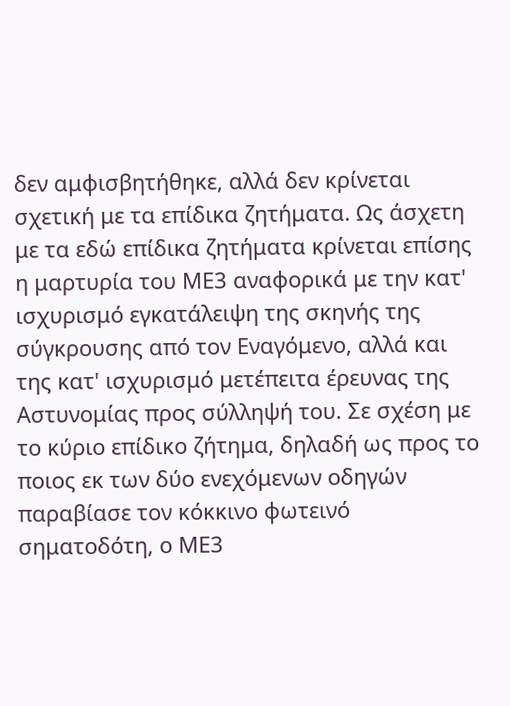δεν αμφισβητήθηκε, αλλά δεν κρίνεται σχετική με τα επίδικα ζητήματα. Ως άσχετη με τα εδώ επίδικα ζητήματα κρίνεται επίσης η μαρτυρία του ΜΕ3 αναφορικά με την κατ' ισχυρισμό εγκατάλειψη της σκηνής της σύγκρουσης από τον Εναγόμενο, αλλά και της κατ' ισχυρισμό μετέπειτα έρευνας της Αστυνομίας προς σύλληψή του. Σε σχέση με το κύριο επίδικο ζήτημα, δηλαδή ως προς το ποιος εκ των δύο ενεχόμενων οδηγών παραβίασε τον κόκκινο φωτεινό σηματοδότη, ο ΜΕ3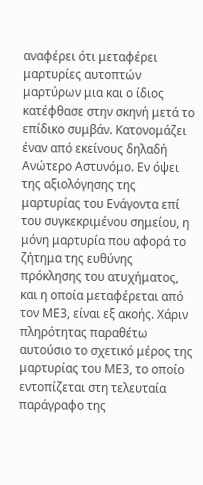αναφέρει ότι μεταφέρει μαρτυρίες αυτοπτών μαρτύρων μια και ο ίδιος κατέφθασε στην σκηνή μετά το επίδικο συμβάν. Κατονομάζει έναν από εκείνους δηλαδή Ανώτερο Αστυνόμο. Εν όψει της αξιολόγησης της μαρτυρίας του Ενάγοντα επί του συγκεκριμένου σημείου, η μόνη μαρτυρία που αφορά το ζήτημα της ευθύνης πρόκλησης του ατυχήματος, και η οποία μεταφέρεται από τον ΜΕ3, είναι εξ ακοής. Χάριν πληρότητας παραθέτω αυτούσιο το σχετικό μέρος της μαρτυρίας του ΜΕ3, το οποίο εντοπίζεται στη τελευταία παράγραφο της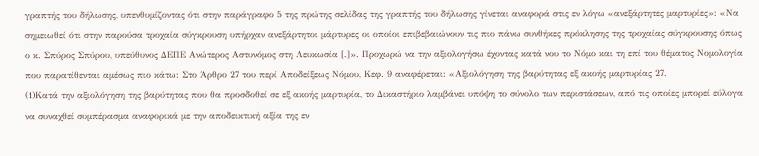γραπτής του δήλωσης, υπενθυμίζοντας ότι στην παράγραφο 5 της πρώτης σελίδας της γραπτής του δήλωσης γίνεται αναφορά στις εν λόγω «ανεξάρτητες μαρτυρίες»: «Να σημειωθεί ότι στην παρούσα τροχαία σύγκρουση υπήρχαν ανεξάρτητοι μάρτυρες οι οποίοι επιβεβαιώνουν τις πιο πάνω συνθήκες πρόκλησης της τροχαίας σύγκρουσης όπως ο κ. Σπύρος Σπύρου, υπεύθυνος ΔΕΠΕ Ανώτερος Αστυνόμος στη Λευκωσία [.]». Προχωρώ να την αξιολογήσω έχοντας κατά νου το Νόμο και τη επί του θέματος Νομολογία που παρατίθενται αμέσως πιο κάτω: Στο Άρθρο 27 του περί Αποδείξεως Νόμου, Κεφ. 9 αναφέρεται: «Αξιολόγηση της βαρύτητας εξ ακοής μαρτυρίας 27.
(1)Κατά την αξιολόγηση της βαρύτητας που θα προσδοθεί σε εξ ακοής μαρτυρία, το Δικαστήριο λαμβάνει υπόψη το σύνολο των περιστάσεων, από τις οποίες μπορεί εύλογα να συναχθεί συμπέρασμα αναφορικά με την αποδεικτική αξία της εν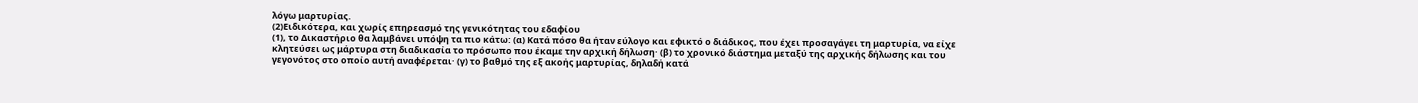λόγω μαρτυρίας.
(2)Ειδικότερα, και χωρίς επηρεασμό της γενικότητας του εδαφίου
(1), το Δικαστήριο θα λαμβάνει υπόψη τα πιο κάτω: (α) Κατά πόσο θα ήταν εύλογο και εφικτό ο διάδικος, που έχει προσαγάγει τη μαρτυρία, να είχε κλητεύσει ως μάρτυρα στη διαδικασία το πρόσωπο που έκαμε την αρχική δήλωση· (β) το χρονικό διάστημα μεταξύ της αρχικής δήλωσης και του γεγονότος στο οποίο αυτή αναφέρεται· (γ) το βαθμό της εξ ακοής μαρτυρίας, δηλαδή κατά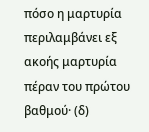πόσο η μαρτυρία περιλαμβάνει εξ ακοής μαρτυρία πέραν του πρώτου βαθμού· (δ)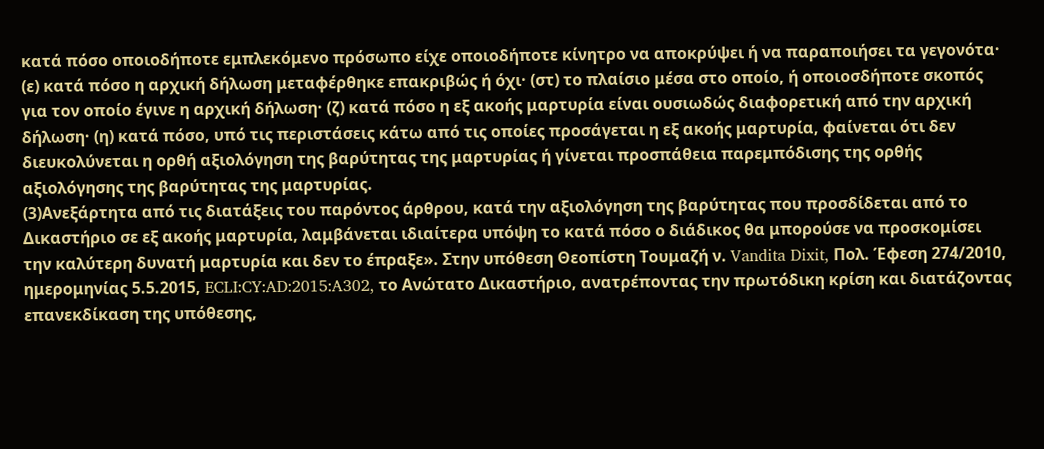κατά πόσο οποιοδήποτε εμπλεκόμενο πρόσωπο είχε οποιοδήποτε κίνητρο να αποκρύψει ή να παραποιήσει τα γεγονότα· (ε) κατά πόσο η αρχική δήλωση μεταφέρθηκε επακριβώς ή όχι· (στ) το πλαίσιο μέσα στο οποίο, ή οποιοσδήποτε σκοπός για τον οποίο έγινε η αρχική δήλωση· (ζ) κατά πόσο η εξ ακοής μαρτυρία είναι ουσιωδώς διαφορετική από την αρχική δήλωση· (η) κατά πόσο, υπό τις περιστάσεις κάτω από τις οποίες προσάγεται η εξ ακοής μαρτυρία, φαίνεται ότι δεν διευκολύνεται η ορθή αξιολόγηση της βαρύτητας της μαρτυρίας ή γίνεται προσπάθεια παρεμπόδισης της ορθής αξιολόγησης της βαρύτητας της μαρτυρίας.
(3)Ανεξάρτητα από τις διατάξεις του παρόντος άρθρου, κατά την αξιολόγηση της βαρύτητας που προσδίδεται από το Δικαστήριο σε εξ ακοής μαρτυρία, λαμβάνεται ιδιαίτερα υπόψη το κατά πόσο ο διάδικος θα μπορούσε να προσκομίσει την καλύτερη δυνατή μαρτυρία και δεν το έπραξε». Στην υπόθεση Θεοπίστη Τουμαζή ν. Vandita Dixit, Πολ. Έφεση 274/2010, ημερομηνίας 5.5.2015, ECLI:CY:AD:2015:A302, το Ανώτατο Δικαστήριο, ανατρέποντας την πρωτόδικη κρίση και διατάζοντας επανεκδίκαση της υπόθεσης,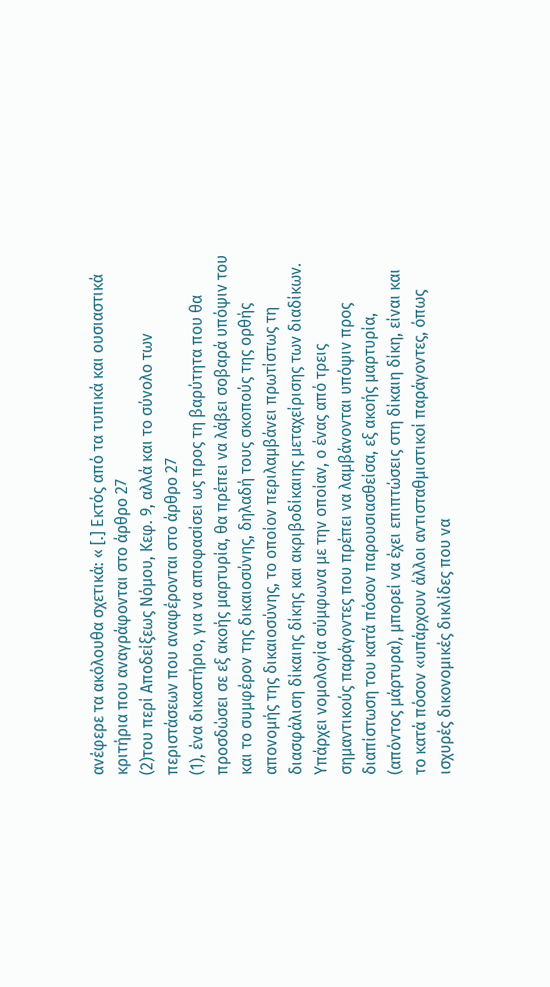ανέφερε τα ακόλουθα σχετικά: « [.] Εκτός από τα τυπικά και ουσιαστικά κριτήρια που αναγράφονται στο άρθρο 27
(2)του περί Αποδείξεως Νόμου, Κεφ. 9, αλλά και το σύνολο των περιστάσεων που αναφέρονται στο άρθρο 27
(1), ένα δικαστήριο, για να αποφασίσει ως προς τη βαρύτητα που θα προσδώσει σε εξ ακοής μαρτυρία, θα πρέπει να λάβει σοβαρά υπόψιν του και το συμφέρον της δικαιοσύνης, δηλαδή τους σκοπούς της ορθής απονομής της δικαιοσύνης, το οποίον περιλαμβάνει πρωτίστως τη διασφάλιση δίκαιης δίκης και ακριβοδίκαιης μεταχείρισης των διαδίκων. Υπάρχει νομολογία σύμφωνα με την οποίαν, ο ένας από τρεις σημαντικούς παράγοντες που πρέπει να λαμβάνονται υπόψιν προς διαπίστωση του κατά πόσον παρουσιασθείσα, εξ ακοής μαρτυρία, (απόντος μάρτυρα), μπορεί να έχει επιπτώσεις στη δίκαιη δίκη, είναι και το κατά πόσον «υπάρχουν άλλοι αντισταθμιστικοί παράγοντες, όπως ισχυρές δικονομικές δικλίδες που να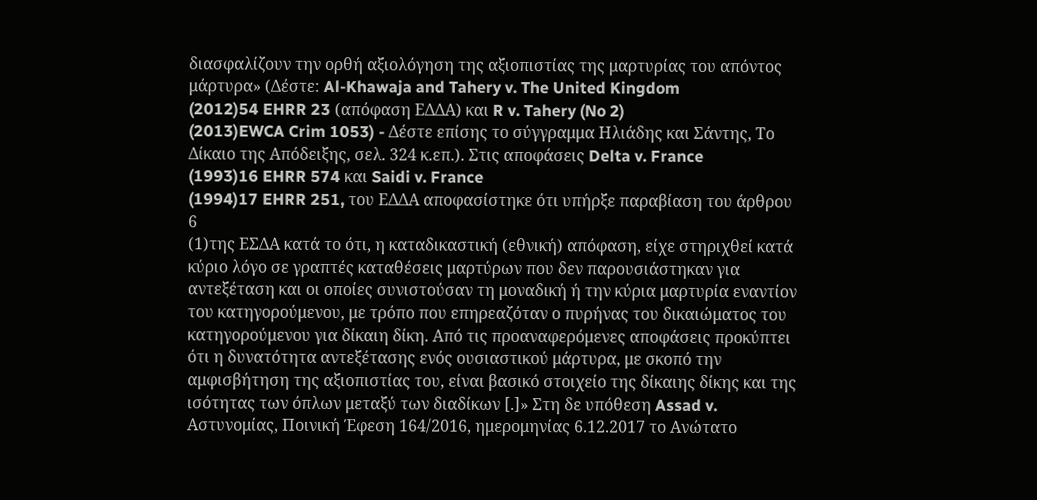διασφαλίζουν την ορθή αξιολόγηση της αξιοπιστίας της μαρτυρίας του απόντος μάρτυρα» (Δέστε: Al-Khawaja and Tahery v. The United Kingdom
(2012)54 EHRR 23 (απόφαση ΕΔΔΑ) και R v. Tahery (No 2)
(2013)EWCA Crim 1053) - Δέστε επίσης το σύγγραμμα Ηλιάδης και Σάντης, Το Δίκαιο της Απόδειξης, σελ. 324 κ.επ.). Στις αποφάσεις Delta v. France
(1993)16 EHRR 574 και Saidi v. France
(1994)17 EHRR 251, του ΕΔΔΑ αποφασίστηκε ότι υπήρξε παραβίαση του άρθρου 6
(1)της ΕΣΔΑ κατά το ότι, η καταδικαστική (εθνική) απόφαση, είχε στηριχθεί κατά κύριο λόγο σε γραπτές καταθέσεις μαρτύρων που δεν παρουσιάστηκαν για αντεξέταση και οι οποίες συνιστούσαν τη μοναδική ή την κύρια μαρτυρία εναντίον του κατηγορούμενου, με τρόπο που επηρεαζόταν ο πυρήνας του δικαιώματος του κατηγορούμενου για δίκαιη δίκη. Από τις προαναφερόμενες αποφάσεις προκύπτει ότι η δυνατότητα αντεξέτασης ενός ουσιαστικού μάρτυρα, με σκοπό την αμφισβήτηση της αξιοπιστίας του, είναι βασικό στοιχείο της δίκαιης δίκης και της ισότητας των όπλων μεταξύ των διαδίκων [.]» Στη δε υπόθεση Assad v. Αστυνομίας, Ποινική Έφεση 164/2016, ημερομηνίας 6.12.2017 το Ανώτατο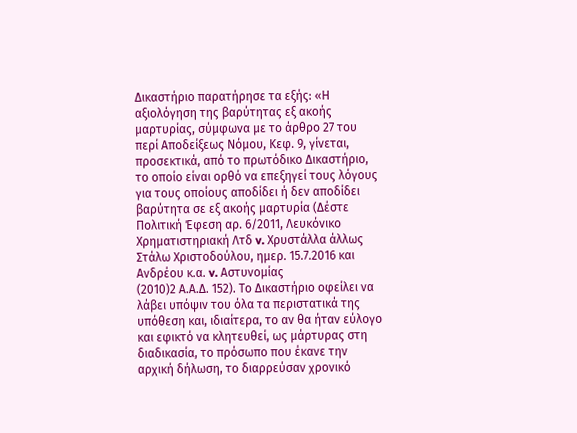Δικαστήριο παρατήρησε τα εξής: «Η αξιολόγηση της βαρύτητας εξ ακοής μαρτυρίας, σύμφωνα με το άρθρο 27 του περί Αποδείξεως Νόμου, Κεφ. 9, γίνεται, προσεκτικά, από το πρωτόδικο Δικαστήριο, το οποίο είναι ορθό να επεξηγεί τους λόγους για τους οποίους αποδίδει ή δεν αποδίδει βαρύτητα σε εξ ακοής μαρτυρία (Δέστε Πολιτική Έφεση αρ. 6/2011, Λευκόνικο Χρηματιστηριακή Λτδ v. Χρυστάλλα άλλως Στάλω Χριστοδούλου, ημερ. 15.7.2016 και Ανδρέου κ.α. v. Αστυνομίας
(2010)2 Α.Α.Δ. 152). Το Δικαστήριο οφείλει να λάβει υπόψιν του όλα τα περιστατικά της υπόθεση και, ιδιαίτερα, το αν θα ήταν εύλογο και εφικτό να κλητευθεί, ως μάρτυρας στη διαδικασία, το πρόσωπο που έκανε την αρχική δήλωση, το διαρρεύσαν χρονικό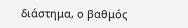διάστημα, ο βαθμός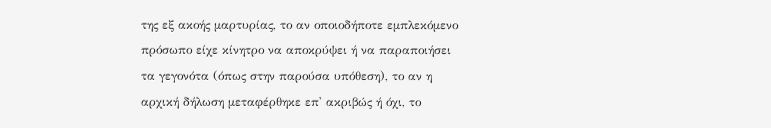της εξ ακοής μαρτυρίας, το αν οποιοδήποτε εμπλεκόμενο πρόσωπο είχε κίνητρο να αποκρύψει ή να παραποιήσει τα γεγονότα (όπως στην παρούσα υπόθεση), το αν η αρχική δήλωση μεταφέρθηκε επ' ακριβώς ή όχι, το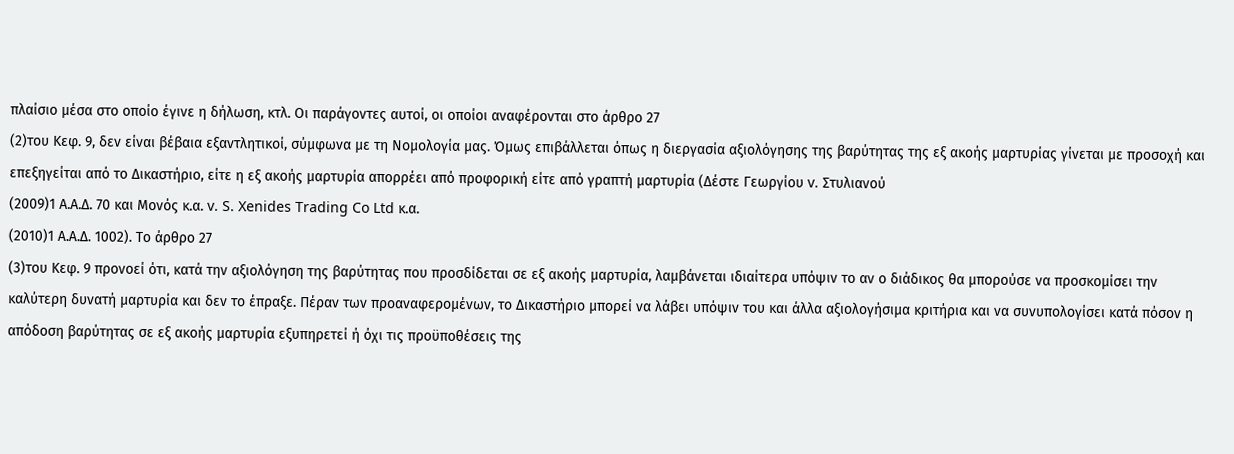πλαίσιο μέσα στο οποίο έγινε η δήλωση, κτλ. Οι παράγοντες αυτοί, οι οποίοι αναφέρονται στο άρθρο 27
(2)του Κεφ. 9, δεν είναι βέβαια εξαντλητικοί, σύμφωνα με τη Νομολογία μας. Όμως επιβάλλεται όπως η διεργασία αξιολόγησης της βαρύτητας της εξ ακοής μαρτυρίας γίνεται με προσοχή και επεξηγείται από το Δικαστήριο, είτε η εξ ακοής μαρτυρία απορρέει από προφορική είτε από γραπτή μαρτυρία (Δέστε Γεωργίου v. Στυλιανού
(2009)1 Α.Α.Δ. 70 και Μονός κ.α. v. S. Xenides Trading Co Ltd κ.α.
(2010)1 Α.Α.Δ. 1002). Το άρθρο 27
(3)του Κεφ. 9 προνοεί ότι, κατά την αξιολόγηση της βαρύτητας που προσδίδεται σε εξ ακοής μαρτυρία, λαμβάνεται ιδιαίτερα υπόψιν το αν ο διάδικος θα μπορούσε να προσκομίσει την καλύτερη δυνατή μαρτυρία και δεν το έπραξε. Πέραν των προαναφερομένων, το Δικαστήριο μπορεί να λάβει υπόψιν του και άλλα αξιολογήσιμα κριτήρια και να συνυπολογίσει κατά πόσον η απόδοση βαρύτητας σε εξ ακοής μαρτυρία εξυπηρετεί ή όχι τις προϋποθέσεις της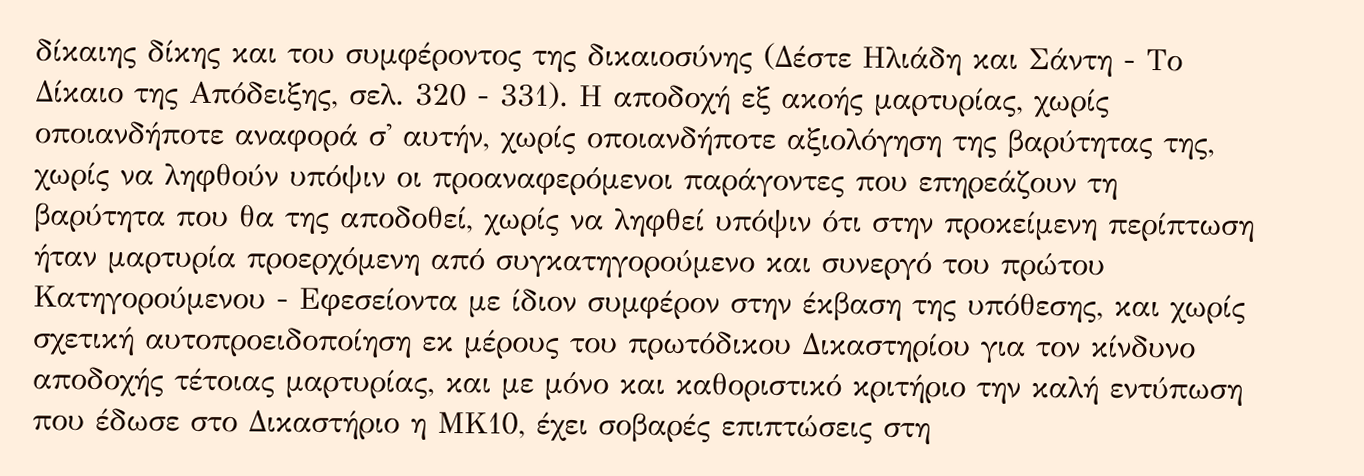δίκαιης δίκης και του συμφέροντος της δικαιοσύνης (Δέστε Ηλιάδη και Σάντη - Το Δίκαιο της Απόδειξης, σελ. 320 - 331). Η αποδοχή εξ ακοής μαρτυρίας, χωρίς οποιανδήποτε αναφορά σ' αυτήν, χωρίς οποιανδήποτε αξιολόγηση της βαρύτητας της, χωρίς να ληφθούν υπόψιν οι προαναφερόμενοι παράγοντες που επηρεάζουν τη βαρύτητα που θα της αποδοθεί, χωρίς να ληφθεί υπόψιν ότι στην προκείμενη περίπτωση ήταν μαρτυρία προερχόμενη από συγκατηγορούμενο και συνεργό του πρώτου Κατηγορούμενου - Εφεσείοντα με ίδιον συμφέρον στην έκβαση της υπόθεσης, και χωρίς σχετική αυτοπροειδοποίηση εκ μέρους του πρωτόδικου Δικαστηρίου για τον κίνδυνο αποδοχής τέτοιας μαρτυρίας, και με μόνο και καθοριστικό κριτήριο την καλή εντύπωση που έδωσε στο Δικαστήριο η ΜΚ10, έχει σοβαρές επιπτώσεις στη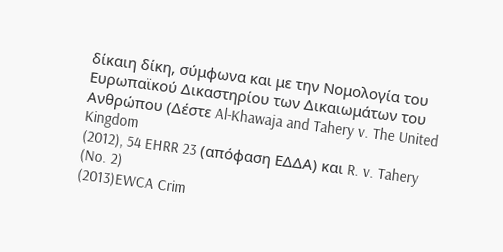δίκαιη δίκη, σύμφωνα και με την Νομολογία του Ευρωπαϊκού Δικαστηρίου των Δικαιωμάτων του Ανθρώπου (Δέστε Al-Khawaja and Tahery v. The United Kingdom
(2012), 54 EHRR 23 (απόφαση ΕΔΔΑ) και R. v. Tahery (No. 2)
(2013)EWCA Crim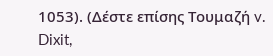1053). (Δέστε επίσης Τουμαζή v. Dixit,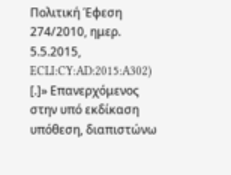Πολιτική Έφεση 274/2010, ημερ. 5.5.2015, ECLI:CY:AD:2015:A302) [.]» Επανερχόμενος στην υπό εκδίκαση υπόθεση, διαπιστώνω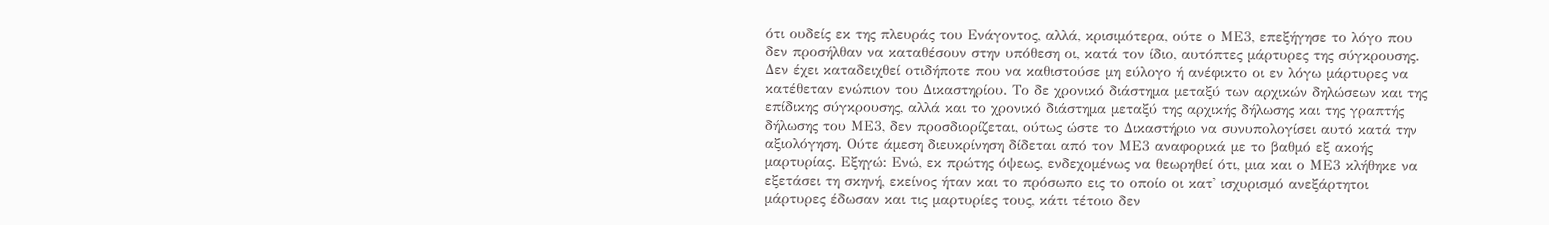ότι ουδείς εκ της πλευράς του Ενάγοντος, αλλά, κρισιμότερα, ούτε ο ΜΕ3, επεξήγησε το λόγο που δεν προσήλθαν να καταθέσουν στην υπόθεση οι, κατά τον ίδιο, αυτόπτες μάρτυρες της σύγκρουσης. Δεν έχει καταδειχθεί οτιδήποτε που να καθιστούσε μη εύλογο ή ανέφικτο οι εν λόγω μάρτυρες να κατέθεταν ενώπιον του Δικαστηρίου. Το δε χρονικό διάστημα μεταξύ των αρχικών δηλώσεων και της επίδικης σύγκρουσης, αλλά και το χρονικό διάστημα μεταξύ της αρχικής δήλωσης και της γραπτής δήλωσης του ΜΕ3, δεν προσδιορίζεται, ούτως ώστε το Δικαστήριο να συνυπολογίσει αυτό κατά την αξιολόγηση. Ούτε άμεση διευκρίνηση δίδεται από τον ΜΕ3 αναφορικά με το βαθμό εξ ακοής μαρτυρίας. Εξηγώ: Ενώ, εκ πρώτης όψεως, ενδεχομένως να θεωρηθεί ότι, μια και ο ΜΕ3 κλήθηκε να εξετάσει τη σκηνή, εκείνος ήταν και το πρόσωπο εις το οποίο οι κατ' ισχυρισμό ανεξάρτητοι μάρτυρες έδωσαν και τις μαρτυρίες τους, κάτι τέτοιο δεν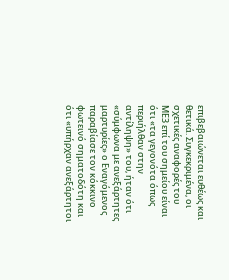επιβεβαιώνεται ευθέως και θετικά. Συγκεκριμένα, οι σχετικές αναφορές του ΜΕ3 επί του σημείου είναι ότι «τα γεγονότα όπως περιήλθαν στην αντίληψη» του, ήταν ότι «σύμφωνα με ανεξάρτητες μαρτυρίες» ο Εναγόμενος παραβίασε τον κόκκινο φωτεινό σηματοδότη και ότι «υπήρχαν ανεξάρτητοι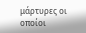μάρτυρες οι οποίοι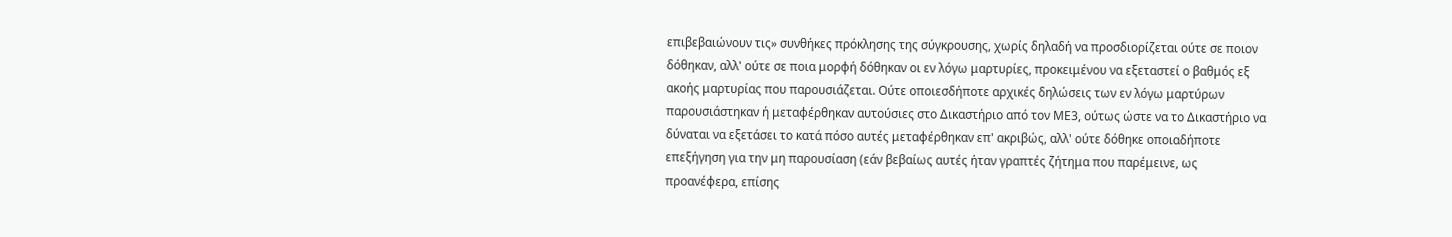επιβεβαιώνουν τις» συνθήκες πρόκλησης της σύγκρουσης, χωρίς δηλαδή να προσδιορίζεται ούτε σε ποιον δόθηκαν, αλλ' ούτε σε ποια μορφή δόθηκαν οι εν λόγω μαρτυρίες, προκειμένου να εξεταστεί ο βαθμός εξ ακοής μαρτυρίας που παρουσιάζεται. Ούτε οποιεσδήποτε αρχικές δηλώσεις των εν λόγω μαρτύρων παρουσιάστηκαν ή μεταφέρθηκαν αυτούσιες στο Δικαστήριο από τον ΜΕ3, ούτως ώστε να το Δικαστήριο να δύναται να εξετάσει το κατά πόσο αυτές μεταφέρθηκαν επ' ακριβώς, αλλ' ούτε δόθηκε οποιαδήποτε επεξήγηση για την μη παρουσίαση (εάν βεβαίως αυτές ήταν γραπτές ζήτημα που παρέμεινε, ως προανέφερα, επίσης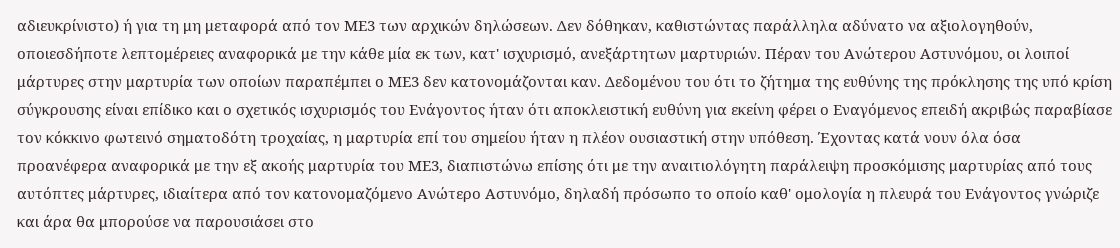αδιευκρίνιστο) ή για τη μη μεταφορά από τον ΜΕ3 των αρχικών δηλώσεων. Δεν δόθηκαν, καθιστώντας παράλληλα αδύνατο να αξιολογηθούν, οποιεσδήποτε λεπτομέρειες αναφορικά με την κάθε μία εκ των, κατ' ισχυρισμό, ανεξάρτητων μαρτυριών. Πέραν του Ανώτερου Αστυνόμου, οι λοιποί μάρτυρες στην μαρτυρία των οποίων παραπέμπει ο ΜΕ3 δεν κατονομάζονται καν. Δεδομένου του ότι το ζήτημα της ευθύνης της πρόκλησης της υπό κρίση σύγκρουσης είναι επίδικο και ο σχετικός ισχυρισμός του Ενάγοντος ήταν ότι αποκλειστική ευθύνη για εκείνη φέρει ο Εναγόμενος επειδή ακριβώς παραβίασε τον κόκκινο φωτεινό σηματοδότη τροχαίας, η μαρτυρία επί του σημείου ήταν η πλέον ουσιαστική στην υπόθεση. Έχοντας κατά νουν όλα όσα προανέφερα αναφορικά με την εξ ακοής μαρτυρία του ΜΕ3, διαπιστώνω επίσης ότι με την αναιτιολόγητη παράλειψη προσκόμισης μαρτυρίας από τους αυτόπτες μάρτυρες, ιδιαίτερα από τον κατονομαζόμενο Ανώτερο Αστυνόμο, δηλαδή πρόσωπο το οποίο καθ' ομολογία η πλευρά του Ενάγοντος γνώριζε και άρα θα μπορούσε να παρουσιάσει στο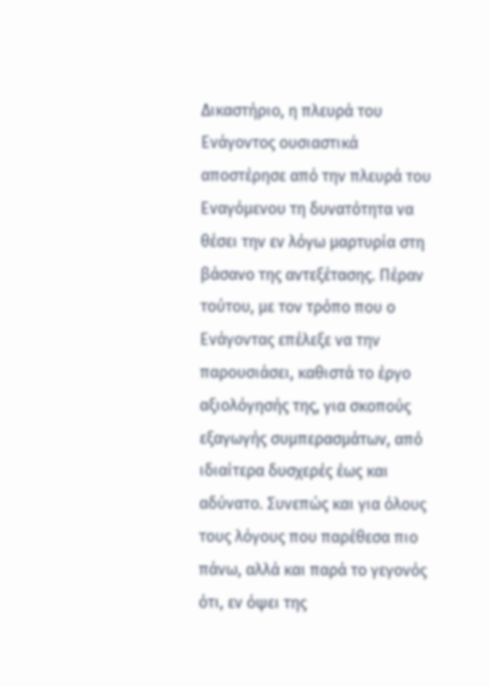Δικαστήριο, η πλευρά του Ενάγοντος ουσιαστικά αποστέρησε από την πλευρά του Εναγόμενου τη δυνατότητα να θέσει την εν λόγω μαρτυρία στη βάσανο της αντεξέτασης. Πέραν τούτου, με τον τρόπο που ο Ενάγοντας επέλεξε να την παρουσιάσει, καθιστά το έργο αξιολόγησής της, για σκοπούς εξαγωγής συμπερασμάτων, από ιδιαίτερα δυσχερές έως και αδύνατο. Συνεπώς και για όλους τους λόγους που παρέθεσα πιο πάνω, αλλά και παρά το γεγονός ότι, εν όψει της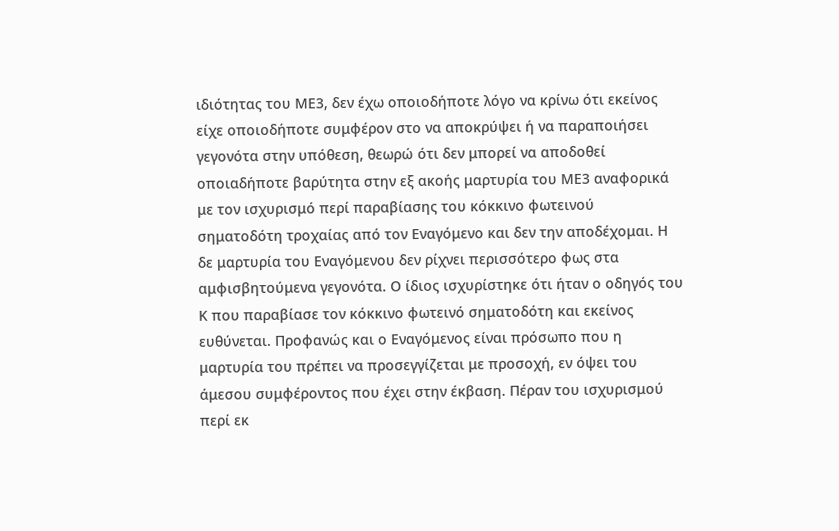ιδιότητας του ΜΕ3, δεν έχω οποιοδήποτε λόγο να κρίνω ότι εκείνος είχε οποιοδήποτε συμφέρον στο να αποκρύψει ή να παραποιήσει γεγονότα στην υπόθεση, θεωρώ ότι δεν μπορεί να αποδοθεί οποιαδήποτε βαρύτητα στην εξ ακοής μαρτυρία του ΜΕ3 αναφορικά με τον ισχυρισμό περί παραβίασης του κόκκινο φωτεινού σηματοδότη τροχαίας από τον Εναγόμενο και δεν την αποδέχομαι. Η δε μαρτυρία του Εναγόμενου δεν ρίχνει περισσότερο φως στα αμφισβητούμενα γεγονότα. Ο ίδιος ισχυρίστηκε ότι ήταν ο οδηγός του Κ που παραβίασε τον κόκκινο φωτεινό σηματοδότη και εκείνος ευθύνεται. Προφανώς και ο Εναγόμενος είναι πρόσωπο που η μαρτυρία του πρέπει να προσεγγίζεται με προσοχή, εν όψει του άμεσου συμφέροντος που έχει στην έκβαση. Πέραν του ισχυρισμού περί εκ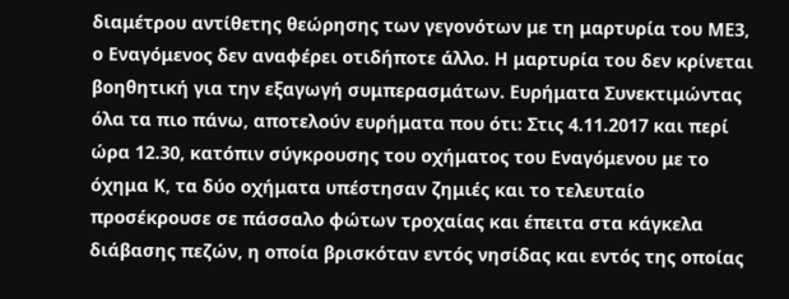διαμέτρου αντίθετης θεώρησης των γεγονότων με τη μαρτυρία του ΜΕ3, ο Εναγόμενος δεν αναφέρει οτιδήποτε άλλο. Η μαρτυρία του δεν κρίνεται βοηθητική για την εξαγωγή συμπερασμάτων. Ευρήματα Συνεκτιμώντας όλα τα πιο πάνω, αποτελούν ευρήματα που ότι: Στις 4.11.2017 και περί ώρα 12.30, κατόπιν σύγκρουσης του οχήματος του Εναγόμενου με το όχημα Κ, τα δύο οχήματα υπέστησαν ζημιές και το τελευταίο προσέκρουσε σε πάσσαλο φώτων τροχαίας και έπειτα στα κάγκελα διάβασης πεζών, η οποία βρισκόταν εντός νησίδας και εντός της οποίας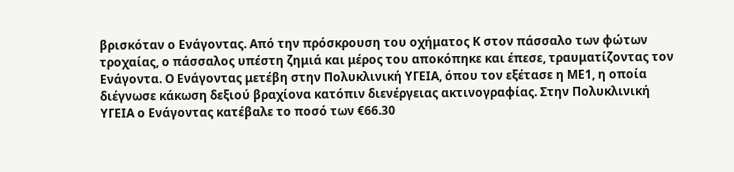βρισκόταν ο Ενάγοντας. Από την πρόσκρουση του οχήματος Κ στον πάσσαλο των φώτων τροχαίας, ο πάσσαλος υπέστη ζημιά και μέρος του αποκόπηκε και έπεσε, τραυματίζοντας τον Ενάγοντα. Ο Ενάγοντας μετέβη στην Πολυκλινική ΥΓΕΙΑ, όπου τον εξέτασε η ΜΕ1, η οποία διέγνωσε κάκωση δεξιού βραχίονα κατόπιν διενέργειας ακτινογραφίας. Στην Πολυκλινική ΥΓΕΙΑ ο Ενάγοντας κατέβαλε το ποσό των €66.30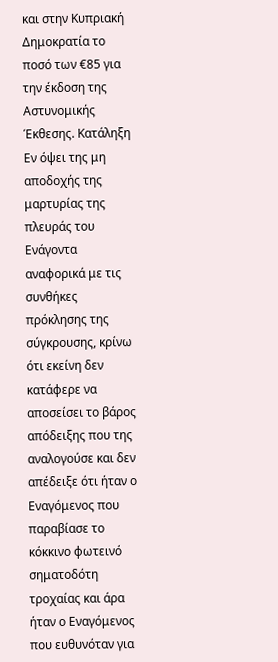και στην Κυπριακή Δημοκρατία το ποσό των €85 για την έκδοση της Αστυνομικής Έκθεσης. Κατάληξη Εν όψει της μη αποδοχής της μαρτυρίας της πλευράς του Ενάγοντα αναφορικά με τις συνθήκες πρόκλησης της σύγκρουσης, κρίνω ότι εκείνη δεν κατάφερε να αποσείσει το βάρος απόδειξης που της αναλογούσε και δεν απέδειξε ότι ήταν ο Εναγόμενος που παραβίασε το κόκκινο φωτεινό σηματοδότη τροχαίας και άρα ήταν ο Εναγόμενος που ευθυνόταν για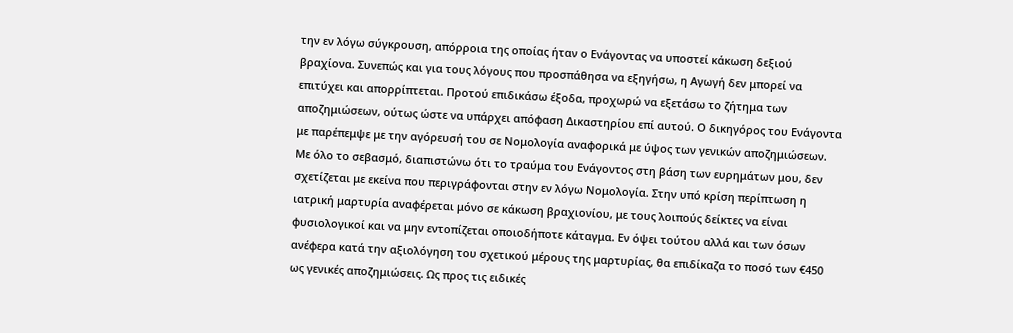την εν λόγω σύγκρουση, απόρροια της οποίας ήταν ο Ενάγοντας να υποστεί κάκωση δεξιού βραχίονα. Συνεπώς και για τους λόγους που προσπάθησα να εξηγήσω, η Αγωγή δεν μπορεί να επιτύχει και απορρίπτεται. Προτού επιδικάσω έξοδα, προχωρώ να εξετάσω το ζήτημα των αποζημιώσεων, ούτως ώστε να υπάρχει απόφαση Δικαστηρίου επί αυτού. Ο δικηγόρος του Ενάγοντα με παρέπεμψε με την αγόρευσή του σε Νομολογία αναφορικά με ύψος των γενικών αποζημιώσεων. Με όλο το σεβασμό, διαπιστώνω ότι το τραύμα του Ενάγοντος στη βάση των ευρημάτων μου, δεν σχετίζεται με εκείνα που περιγράφονται στην εν λόγω Νομολογία. Στην υπό κρίση περίπτωση η ιατρική μαρτυρία αναφέρεται μόνο σε κάκωση βραχιονίου, με τους λοιπούς δείκτες να είναι φυσιολογικοί και να μην εντοπίζεται οποιοδήποτε κάταγμα. Εν όψει τούτου αλλά και των όσων ανέφερα κατά την αξιολόγηση του σχετικού μέρους της μαρτυρίας, θα επιδίκαζα το ποσό των €450 ως γενικές αποζημιώσεις. Ως προς τις ειδικές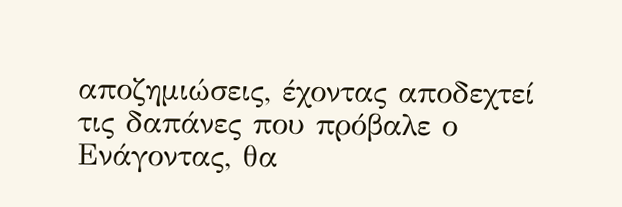αποζημιώσεις, έχοντας αποδεχτεί τις δαπάνες που πρόβαλε ο Ενάγοντας, θα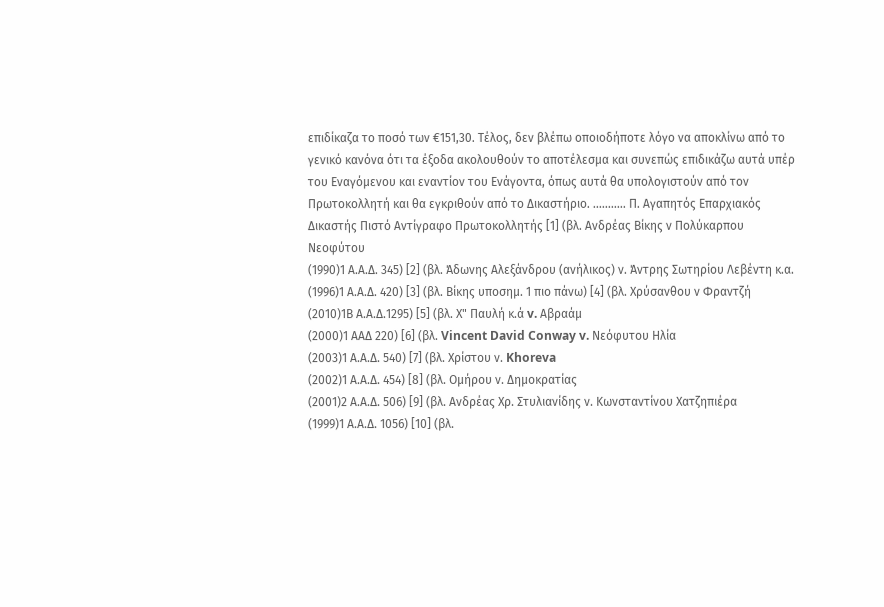επιδίκαζα το ποσό των €151,30. Τέλος, δεν βλέπω οποιοδήποτε λόγο να αποκλίνω από το γενικό κανόνα ότι τα έξοδα ακολουθούν το αποτέλεσμα και συνεπώς επιδικάζω αυτά υπέρ του Εναγόμενου και εναντίον του Ενάγοντα, όπως αυτά θα υπολογιστούν από τον Πρωτοκολλητή και θα εγκριθούν από το Δικαστήριο. ........... Π. Αγαπητός Επαρχιακός Δικαστής Πιστό Αντίγραφο Πρωτοκολλητής [1] (βλ. Ανδρέας Βίκης ν Πολύκαρπου Νεοφύτου
(1990)1 Α.Α.Δ. 345) [2] (βλ. Άδωνης Αλεξάνδρου (ανήλικος) ν. Άντρης Σωτηρίου Λεβέντη κ.α.
(1996)1 Α.Α.Δ. 420) [3] (βλ. Βίκης υποσημ. 1 πιο πάνω) [4] (βλ. Χρύσανθου ν Φραντζή
(2010)1Β Α.Α.Δ.1295) [5] (βλ. Χ" Παυλή κ.ά v. Αβραάμ
(2000)1 ΑΑΔ 220) [6] (βλ. Vincent David Conway v. Νεόφυτου Ηλία
(2003)1 Α.Α.Δ. 540) [7] (βλ. Χρίστου ν. Khoreva
(2002)1 Α.Α.Δ. 454) [8] (βλ. Ομήρου ν. Δημοκρατίας
(2001)2 Α.Α.Δ. 506) [9] (βλ. Ανδρέας Χρ. Στυλιανίδης ν. Κωνσταντίνου Χατζηπιέρα
(1999)1 Α.Α.Δ. 1056) [10] (βλ.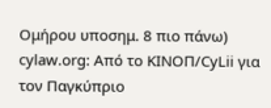Ομήρου υποσημ. 8 πιο πάνω) cylaw.org: Από το ΚΙΝOΠ/CyLii για τον Παγκύπριο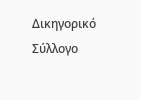Δικηγορικό Σύλλογο